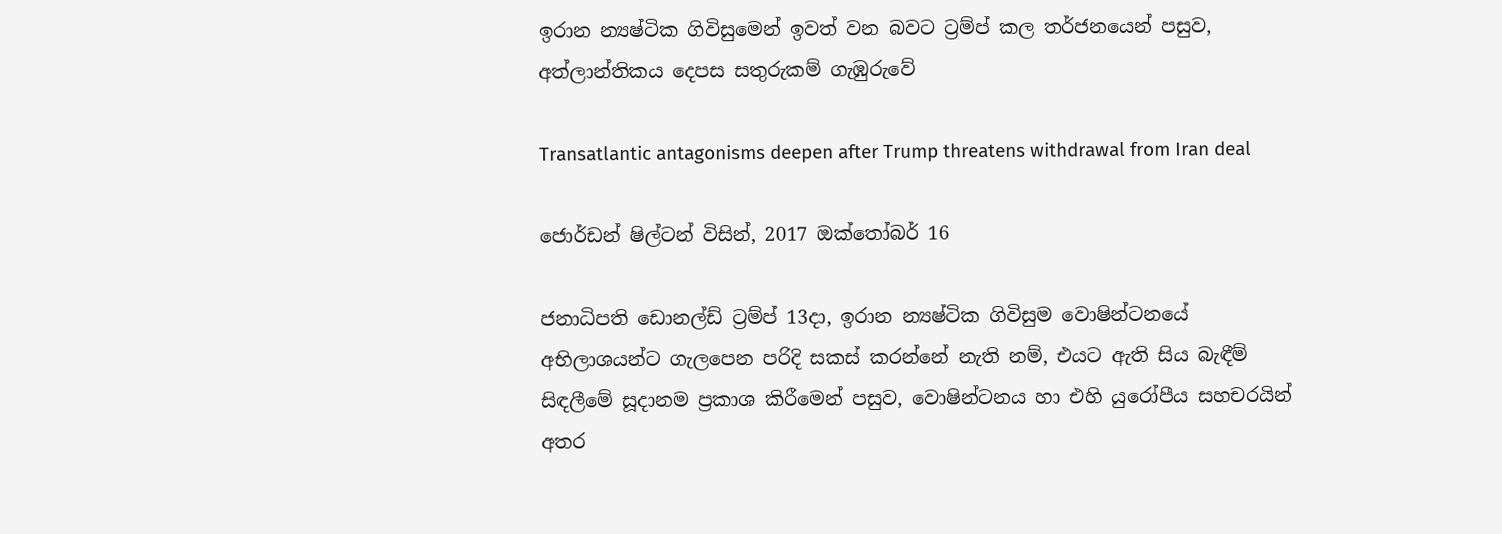ඉරාන න්‍යෂ්ටික ගිවිසුමෙන් ඉවත් වන බවට ට්‍රම්ප් කල තර්ජනයෙන් පසුව, අත්ලාන්තිකය දෙපස සතුරුකම් ගැඹුරුවේ

Transatlantic antagonisms deepen after Trump threatens withdrawal from Iran deal

ජොර්ඩන් ෂිල්ටන් විසින්, 2017 ඔක්තෝබර් 16

ජනාධිපති ඩොනල්ඩ් ට්‍රම්ප් 13දා, ඉරාන න්‍යෂ්ටික ගිවිසුම වොෂින්ටනයේ අභිලාශයන්ට ගැලපෙන පරිදි සකස් කරන්නේ නැති නම්, එයට ඇති සිය බැඳීම් සිඳලීමේ සූදානම ප්‍රකාශ කිරීමෙන් පසුව, වොෂින්ටනය හා එහි යුරෝපීය සහචරයින් අතර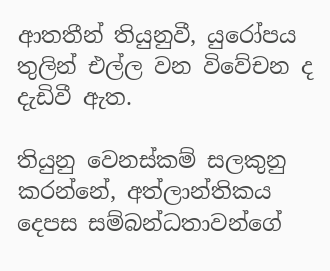ආතතීන් තියුනුවී, යුරෝපය තුලින් එල්ල වන විවේචන ද දැඩිවී ඇත.

තියුනු වෙනස්කම් සලකුනු කරන්නේ, අත්ලාන්තිකය දෙපස සම්බන්ධතාවන්ගේ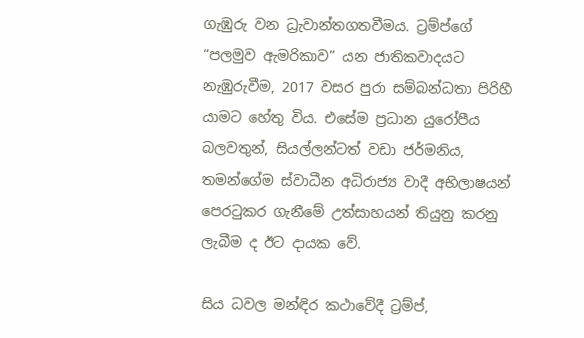ගැඹුරු වන ධ්‍රැවාන්තගතවීමය. ට්‍රම්ප්ගේ “පලමුව ඇමරිකාව” යන ජාතිකවාදයට නැඹුරුවීම, 2017 වසර පුරා සම්බන්ධතා පිරිහී යාමට හේතු විය. එසේම ප්‍රධාන යුරෝපීය බලවතුන්, සියල්ලන්ටත් වඩා ජර්මනිය, තමන්ගේම ස්වාධීන අධිරාජ්‍ය වාදී අභිලාෂයන් පෙරටුකර ගැනීමේ උත්සාහයන් තියුනු කරනු ලැබීම ද ඊට දායක වේ.

සිය ධවල මන්ඳිර කථාවේදී ට්‍රම්ප්,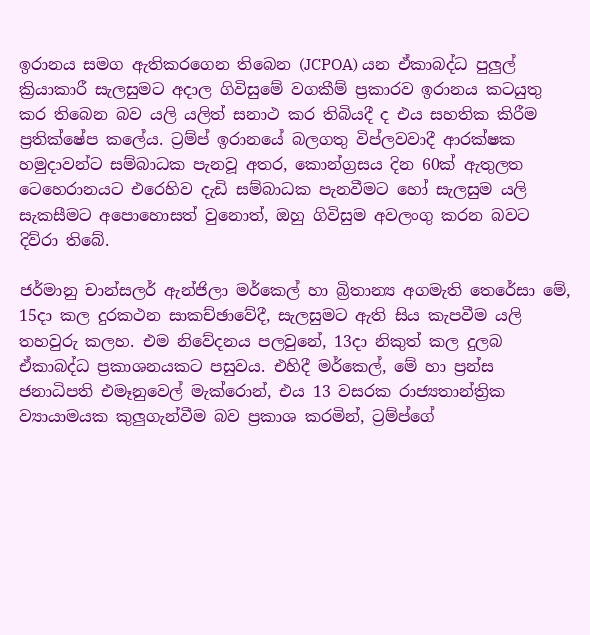ඉරානය සමග ඇතිකරගෙන තිබෙන (JCPOA) යන ඒකාබද්ධ පුලුල් ක්‍රියාකාරී සැලසුමට අදාල ගිවිසුමේ වගකීම් ප්‍රකාරව ඉරානය කටයුතු කර තිබෙන බව යලි යලිත් සනාථ කර තිබියදී ද එය සහතික කිරීම ප්‍රතික්ෂේප කලේය. ට්‍රම්ප් ඉරානයේ බලගතු විප්ලවවාදී ආරක්ෂක හමුදාවන්ට සම්බාධක පැනවූ අතර, කොන්ග්‍රසය දින 60ක් ඇතුලත ටෙහෙරානයට එරෙහිව දැඩි සම්බාධක පැනවීමට හෝ සැලසුම යලි සැකසීමට අපොහොසත් වුනොත්, ඔහු ගිවිසුම අවලංගු කරන බවට දිව්රා තිබේ.

ජර්මානු චාන්සලර් ඇන්ජිලා මර්කෙල් හා බ්‍රිතාන්‍ය අගමැති තෙරේසා මේ, 15දා කල දුරකථන සාකච්ඡාවේදී, සැලසුමට ඇති සිය කැපවීම යලි තහවුරු කලහ. එම නිවේදනය පලවුනේ, 13දා නිකුත් කල දුලබ ඒකාබද්ධ ප්‍රකාශනයකට පසුවය. එහිදී මර්කෙල්, මේ හා ප්‍රන්ස ජනාධිපති එමෑනුවෙල් මැක්රොන්, එය 13 වසරක රාජ්‍යතාන්ත්‍රික ව්‍යායාමයක කුලුගැන්වීම බව ප්‍රකාශ කරමින්, ට්‍රම්ප්ගේ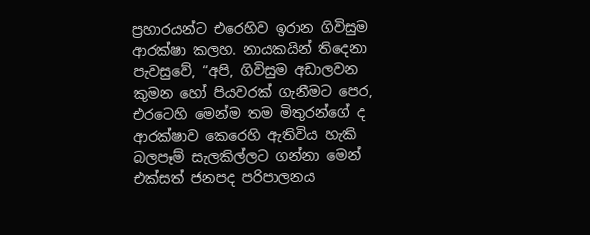ප්‍රහාරයන්ට එරෙහිව ඉරාන ගිවිසුම ආරක්ෂා කලහ. නායකයින් තිදෙනා පැවසුවේ, “අපි, ගිවිසුම අඩාලවන කුමන හෝ පියවරක් ගැනීමට පෙර, එරටෙහි මෙන්ම තම මිතුරන්ගේ ද ආරක්ෂාව කෙරෙහි ඇතිවිය හැකි බලපෑම් සැලකිල්ලට ගන්නා මෙන් එක්සත් ජනපද පරිපාලනය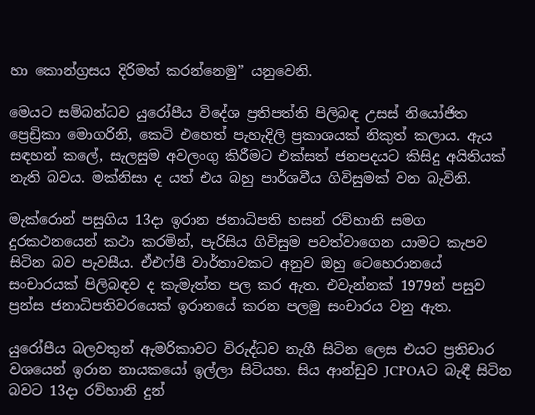හා කොන්ග්‍රසය දිරිමත් කරන්නෙමු” යනුවෙනි.

මෙයට සම්බන්ධව යුරෝපීය විදේශ ප්‍රතිපත්ති පිලිබඳ උසස් නියෝජිත ප්‍රෙඩ්‍රිකා මොගරිනි, කෙටි එහෙත් පැහැදිලි ප්‍රකාශයක් නිකුත් කලාය. ඇය සඳහන් කලේ, සැලසුම අවලංගු කිරීමට එක්සත් ජනපදයට කිසිදු අයිතියක් නැති බවය. මක්නිසා ද යත් එය බහු පාර්ශවීය ගිවිසුමක් වන බැවිනි.

මැක්රොන් පසුගිය 13දා ඉරාන ජනාධිපති හසන් රව්හානි සමග දුරකථනයෙන් කථා කරමින්, පැරිසිය ගිවිසුම පවත්වාගෙන යාමට කැපව සිටින බව පැවසීය. ඒඑෆ්පී වාර්තාවකට අනුව ඔහු ටෙහෙරානයේ සංචාරයක් පිලිබඳව ද කැමැත්ත පල කර ඇත. එවැන්නක් 1979න් පසුව ප්‍රන්ස ජනාධිපතිවරයෙක් ඉරානයේ කරන පලමු සංචාරය වනු ඇත.

යුරෝපීය බලවතුන් ඇමරිකාවට විරුද්ධව නැගී සිටින ලෙස එයට ප්‍රතිචාර වශයෙන් ඉරාන නායකයෝ ඉල්ලා සිටියහ. සිය ආන්ඩුව JCPOAට බැඳී සිටින බවට 13දා රව්හානි දුන්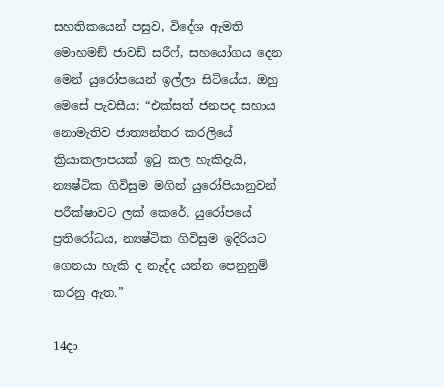සහතිකයෙන් පසුව, විදේශ ඇමති මොහමඞ් ජාවඩ් සරීෆ්, සහයෝගය දෙන මෙන් යුරෝපයෙන් ඉල්ලා සිටියේය. ඔහු මෙසේ පැවසීය: “එක්සත් ජනපද සහාය නොමැතිව ජාත්‍යන්තර කරලියේ ක්‍රියාකලාපයක් ඉටු කල හැකිදැයි, න්‍යෂ්ටික ගිවිසුම මගින් යුරෝපියානුවන් පරීක්ෂාවට ලක් කෙරේ. යුරෝපයේ ප්‍රතිරෝධය, න්‍යෂ්ටික ගිවිසුම ඉදිරියට ගෙනයා හැකි ද නැද්ද යන්න පෙනුනුම් කරනු ඇත.”

14දා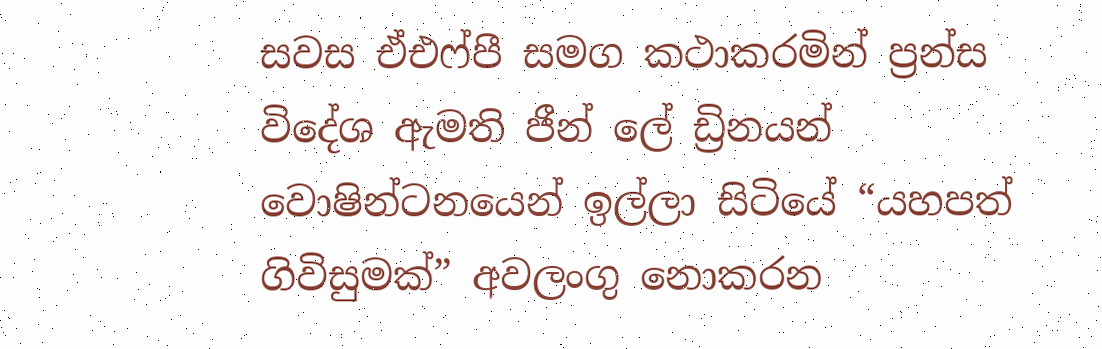සවස ඒඑෆ්පී සමග කථාකරමින් ප්‍රන්ස විදේශ ඇමති ජීන් ලේ ඩ්‍රිනයන් වොෂින්ටනයෙන් ඉල්ලා සිටියේ “යහපත් ගිවිසුමක්” අවලංගු නොකරන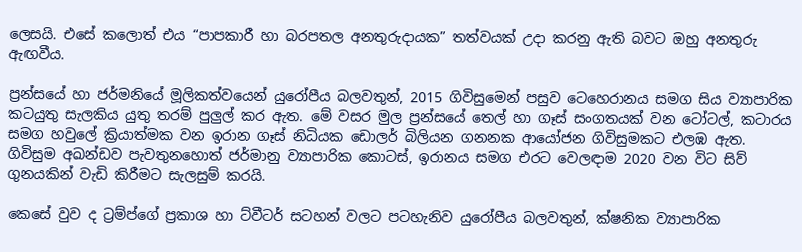ලෙසයි. එසේ කලොත් එය “පාපකාරී හා බරපතල අනතුරුදායක” තත්වයක් උදා කරනු ඇති බවට ඔහු අනතුරු ඇඟවීය.

ප්‍රන්සයේ හා ජර්මනියේ මූලිකත්වයෙන් යුරෝපීය බලවතුන්, 2015 ගිවිසුමෙන් පසුව ටෙහෙරානය සමග සිය ව්‍යාපාරික කටයුතු සැලකිය යුතු තරම් පුලුල් කර ඇත. මේ වසර මුල ප්‍රන්සයේ තෙල් හා ගෑස් සංගතයක් වන ටෝටල්, කටාරය සමග හවුලේ ක්‍රියාත්මක වන ඉරාන ගෑස් නිධියක ඩොලර් බිලියන ගනනක ආයෝජන ගිවිසුමකට එලඹ ඇත. ගිවිසුම අඛන්ඩව පැවතුනහොත් ජර්මානු ව්‍යාපාරික කොටස්, ඉරානය සමග එරට වෙලඳාම 2020 වන විට සිව් ගුනයකින් වැඩි කිරීමට සැලසුම් කරයි.

කෙසේ වුව ද ට්‍රම්ප්ගේ ප්‍රකාශ හා ට්වීටර් සටහන් වලට පටහැනිව යුරෝපීය බලවතුන්, ක්ෂනික ව්‍යාපාරික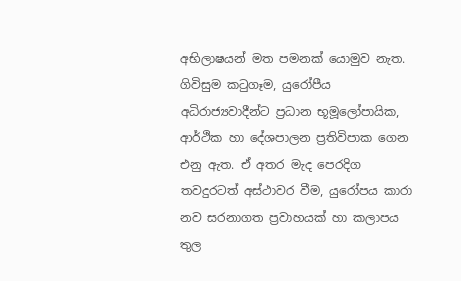අභිලාෂයන් මත පමනක් යොමුව නැත. ගිවිසුම කටුගෑම, යුරෝපීය අධිරාජ්‍යවාදීන්ට ප්‍රධාන භූමූලෝපායික, ආර්ථික හා දේශපාලන ප්‍රතිවිපාක ගෙන එනු ඇත. ඒ අතර මැද පෙරදිග තවදුරටත් අස්ථාවර වීම, යුරෝපය කාරා නව සරනාගත ප්‍රවාහයක් හා කලාපය තුල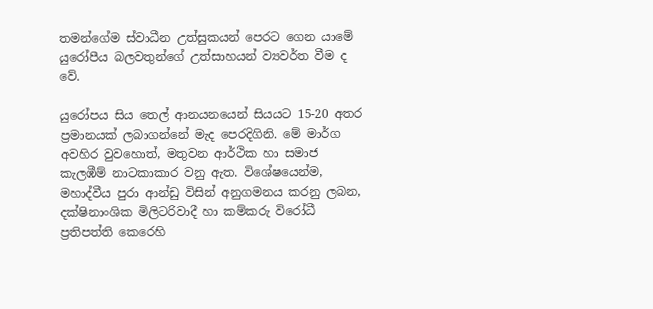තමන්ගේම ස්වාධීන උත්සුකයන් පෙරට ගෙන යාමේ යුරෝපීය බලවතුන්ගේ උත්සාහයන් ව්‍යවර්ත වීම ද වේ.

යුරෝපය සිය තෙල් ආනයනයෙන් සියයට 15-20 අතර ප්‍රමානයක් ලබාගන්නේ මැද පෙරදිගිනි. මේ මාර්ග අවහිර වුවහොත්, මතුවන ආර්ථික හා සමාජ කැලඹීම් නාටකාකාර වනු ඇත. විශේෂයෙන්ම, මහාද්වීය පුරා ආන්ඩු විසින් අනුගමනය කරනු ලබන, දක්ෂිනාංශික මිලිටරිවාදී හා කම්කරු විරෝධී ප්‍රතිපත්ති කෙරෙහි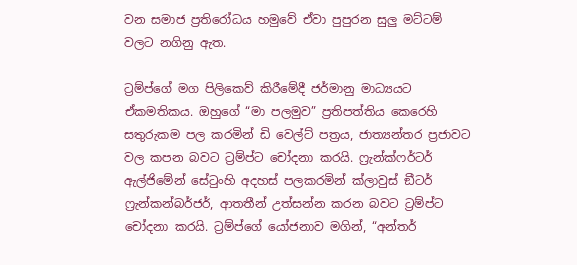වන සමාජ ප්‍රතිරෝධය හමුවේ ඒවා පුපුරන සුලු මට්ටම් වලට නගිනු ඇත.

ට්‍රම්ප්ගේ මග පිලිකෙව් කිරීමේදී ජර්මානු මාධ්‍යයට ඒකමතිකය. ඔහුගේ “මා පලමුව” ප්‍රතිපත්තිය කෙරෙහි සතුරුකම පල කරමින් ඩි වෙල්ට් පත්‍රය, ජාත්‍යන්තර ප්‍රජාවට වල කපන බවට ට්‍රම්ප්ට චෝදනා කරයි. ෆ්‍රැන්ක්ෆර්ටර් ඇල්ජිමේන් සේටුංහි අදහස් පලකරමින් ක්ලාවුස් ඞීටර් ෆ්‍රැන්කන්බර්ජර්, ආතතීන් උත්සන්න කරන බවට ට්‍රම්ප්ට චෝදනා කරයි. ට්‍රම්ප්ගේ යෝජනාව මගින්, “අන්තර්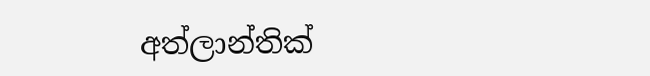අත්ලාන්තික්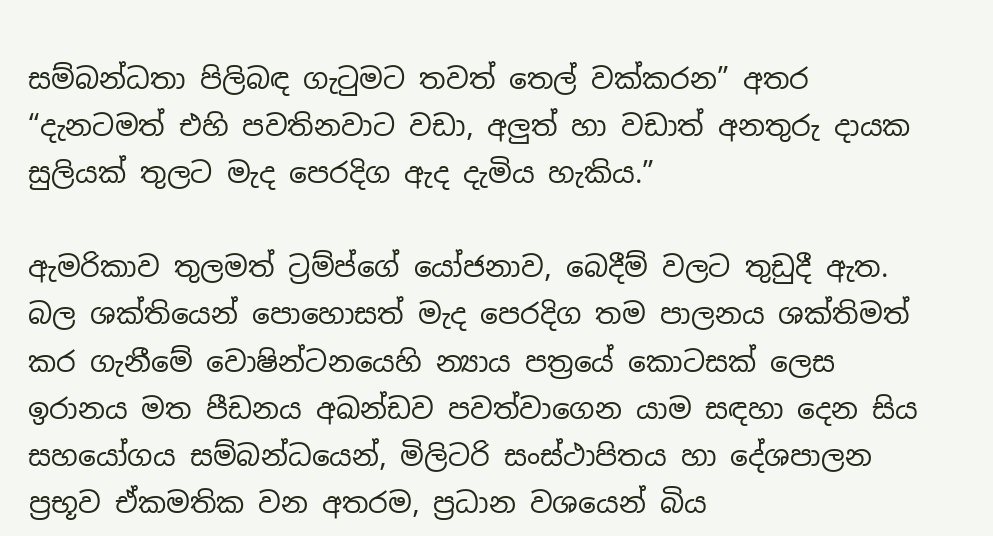සම්බන්ධතා පිලිබඳ ගැටුමට තවත් තෙල් වක්කරන” අතර “දැනටමත් එහි පවතිනවාට වඩා, අලුත් හා වඩාත් අනතුරු දායක සුලියක් තුලට මැද පෙරදිග ඇද දැමිය හැකිය.”

ඇමරිකාව තුලමත් ට්‍රම්ප්ගේ යෝජනාව, බෙදීම් වලට තුඩුදී ඇත. බල ශක්තියෙන් පොහොසත් මැද පෙරදිග තම පාලනය ශක්තිමත් කර ගැනීමේ වොෂින්ටනයෙහි න්‍යාය පත්‍රයේ කොටසක් ලෙස ඉරානය මත පීඩනය අඛන්ඩව පවත්වාගෙන යාම සඳහා දෙන සිය සහයෝගය සම්බන්ධයෙන්, මිලිටරි සංස්ථාපිතය හා දේශපාලන ප්‍රභූව ඒකමතික වන අතරම, ප්‍රධාන වශයෙන් බිය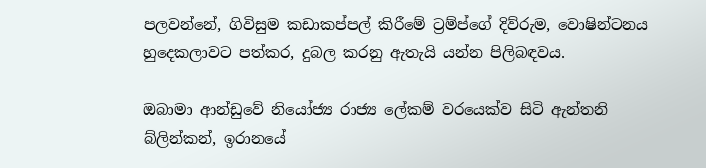පලවන්නේ, ගිවිසුම කඩාකප්පල් කිරීමේ ට්‍රම්ප්ගේ දිව්රුම, වොෂින්ටනය හුදෙකලාවට පත්කර, දුබල කරනු ඇතැයි යන්න පිලිබඳවය.

ඔබාමා ආන්ඩුවේ නියෝජ්‍ය රාජ්‍ය ලේකම් වරයෙක්ව සිටි ඇන්තනි බ්ලින්කන්, ඉරානයේ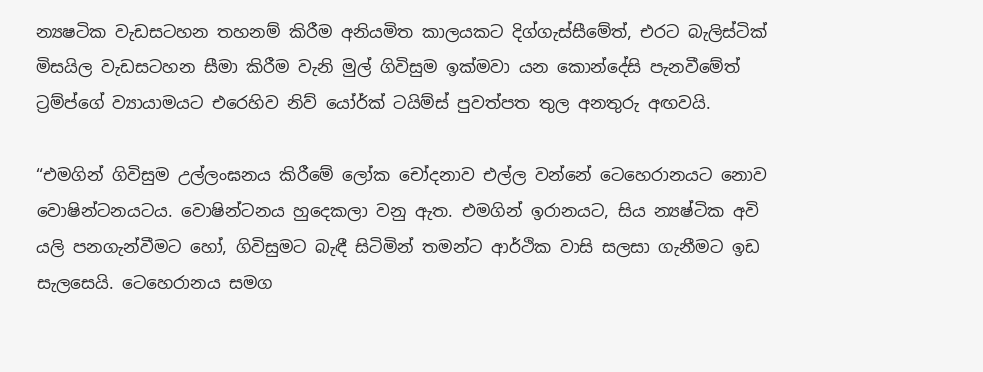න්‍යෂටික වැඩසටහන තහනම් කිරීම අනියමිත කාලයකට දිග්ගැස්සීමේත්, එරට බැලිස්ටික් මිසයිල වැඩසටහන සීමා කිරීම වැනි මුල් ගිවිසුම ඉක්මවා යන කොන්දේසි පැනවීමේත් ට්‍රම්ප්ගේ ව්‍යායාමයට එරෙහිව නිව් යෝර්ක් ටයිම්ස් පුවත්පත තුල අනතුරු අඟවයි.

“එමගින් ගිවිසුම උල්ලංඝනය කිරීමේ ලෝක චෝදනාව එල්ල වන්නේ ටෙහෙරානයට නොව වොෂින්ටනයටය. වොෂින්ටනය හුදෙකලා වනු ඇත. එමගින් ඉරානයට, සිය න්‍යෂ්ටික අවි යලි පනගැන්වීමට හෝ, ගිවිසුමට බැඳී සිටිමින් තමන්ට ආර්ථික වාසි සලසා ගැනීමට ඉඩ සැලසෙයි. ටෙහෙරානය සමග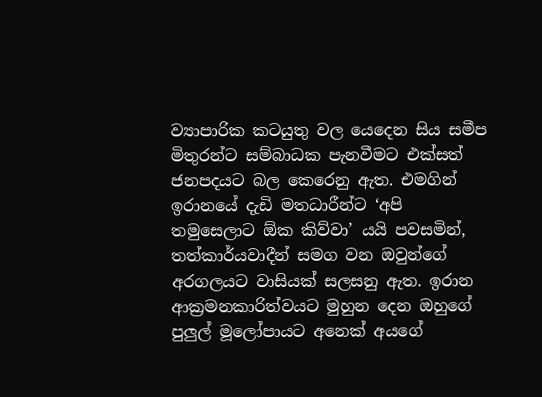ව්‍යාපාරික කටයුතු වල යෙදෙන සිය සමීප මිතුරන්ට සම්බාධක පැනවීමට එක්සත් ජනපදයට බල කෙරෙනු ඇත. එමගින් ඉරානයේ දැඩි මතධාරීන්ට ‘අපි තමුසෙලාට ඕක කිව්වා’ යයි පවසමින්, තත්කාර්යවාදීන් සමග වන ඔවුන්ගේ අරගලයට වාසියක් සලසනු ඇත. ඉරාන ආක්‍රමනකාරිත්වයට මුහුන දෙන ඔහුගේ පුලුල් මූලෝපායට අනෙක් අයගේ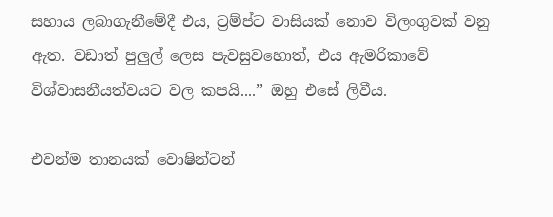සහාය ලබාගැනීමේදී එය, ට්‍රම්ප්ට වාසියක් නොව විලංගුවක් වනු ඇත. වඩාත් පුලුල් ලෙස පැවසුවහොත්, එය ඇමරිකාවේ විශ්වාසනීයත්වයට වල කපයි....” ඔහු එසේ ලිවීය.

එවන්ම තානයක් වොෂින්ටන්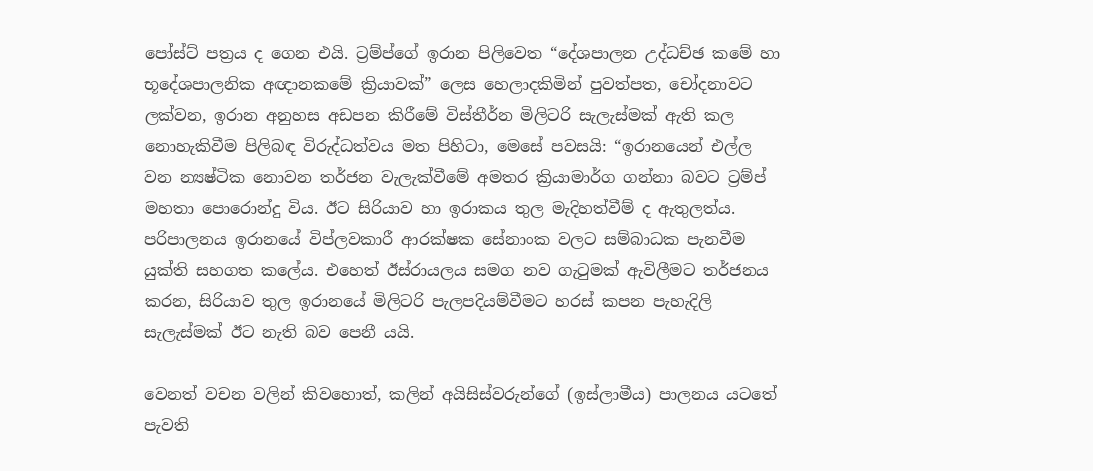පෝස්ට් පත්‍රය ද ගෙන එයි. ට්‍රම්ප්ගේ ඉරාන පිලිවෙත “දේශපාලන උද්ධච්ඡ කමේ හා භූදේශපාලනික අඥානකමේ ක්‍රියාවක්” ලෙස හෙලාදකිමින් පුවත්පත, චෝදනාවට ලක්වන, ඉරාන අනුහස අඩපන කිරීමේ විස්තීර්න මිලිටරි සැලැස්මක් ඇති කල නොහැකිවීම පිලිබඳ විරුද්ධත්වය මත පිහිටා, මෙසේ පවසයි: “ඉරානයෙන් එල්ල වන න්‍යෂ්ටික නොවන තර්ජන වැලැක්වීමේ අමතර ක්‍රියාමාර්ග ගන්නා බවට ට්‍රම්ප් මහතා පොරොන්දු විය. ඊට සිරියාව හා ඉරාකය තුල මැදිහත්වීම් ද ඇතුලත්ය. පරිපාලනය ඉරානයේ විප්ලවකාරී ආරක්ෂක සේනාංක වලට සම්බාධක පැනවීම යුක්ති සහගත කලේය. එහෙත් ඊස්රායලය සමග නව ගැටුමක් ඇවිලීමට තර්ජනය කරන, සිරියාව තුල ඉරානයේ මිලිටරි පැලපදියම්වීමට හරස් කපන පැහැදිලි සැලැස්මක් ඊට නැති බව පෙනී යයි.

වෙනත් වචන වලින් කිවහොත්, කලින් අයිසිස්වරුන්ගේ (ඉස්ලාමීය) පාලනය යටතේ පැවති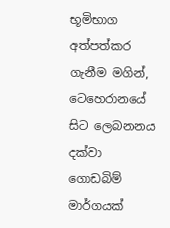භූමිභාග අත්පත්කර ගැනීම මගින්, ටෙහෙරානයේ සිට ලෙබනනය දක්වා ගොඩබිම් මාර්ගයක්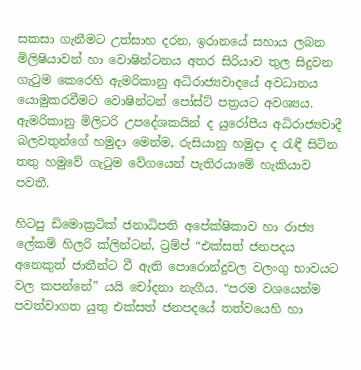සකසා ගැනීමට උත්සාහ දරන, ඉරානයේ සහාය ලබන මිලිෂියාවන් හා වොෂින්ටනය අතර සිරියාව තුල සිදුවන ගැටුම කෙරෙහි ඇමරිකානු අධිරාජ්‍යවාදයේ අවධානය යොමුකරවීමට වොෂින්ටන් පෝස්ට් පත්‍රයට අවශ්‍යය. ඇමරිකානු මිලිටරි උපදේශකයින් ද යුරෝපීය අධිරාජ්‍යවාදී බලවතුන්ගේ හමුදා මෙන්ම, රුසියානු හමුදා ද රැඳී සිටින තතු හමුවේ ගැටුම වේගයෙන් පැතිරයාමේ හැකියාව පවතී.

හිටපු ඩිමොක්‍රටික් ජනාධිපති අපේක්ෂිකාව හා රාජ්‍ය ලේකම් හිලරි ක්ලින්ටන්, ට්‍රම්ප් “එක්සත් ජනපදය අනෙකුත් ජාතීන්ට වී ඇති පොරොන්දුවල වලංගු භාවයට වල කපන්නේ” යයි චෝදනා නැගීය. “පරම වශයෙන්ම පවත්වාගත යුතු එක්සත් ජනපදයේ තත්වයෙහි හා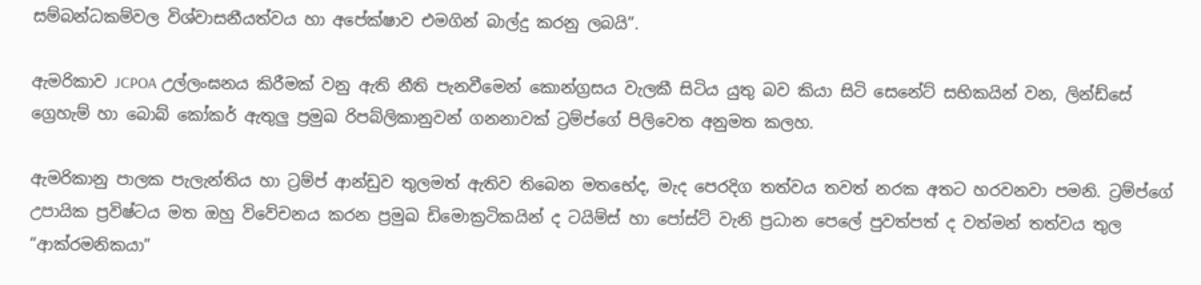සම්බන්ධකම්වල විශ්වාසනීයත්වය හා අපේක්ෂාව එමගින් බාල්දු කරනු ලබයි”.

ඇමරිකාව JCPOA උල්ලංඝනය කිරීමක් වනු ඇති නීති පැනවීමෙන් කොන්ග්‍රසය වැලකී සිටිය යුතු බව කියා සිටි සෙනේට් සභිකයින් වන, ලින්ඩ්සේ ග්‍රෙහැම් හා බොබ් කෝකර් ඇතුලු ප්‍රමුඛ රිපබ්ලිකානුවන් ගනනාවක් ට්‍රම්ප්ගේ පිලිවෙත අනුමත කලහ.

ඇමරිකානු පාලක පැලැන්තිය හා ට්‍රම්ප් ආන්ඩුව තුලමත් ඇතිව තිබෙන මතභේද, මැද පෙරදිග තත්වය තවත් නරක අතට හරවනවා පමනි. ට්‍රම්ප්ගේ උපායික ප්‍රවිෂ්ටය මත ඔහු විවේචනය කරන ප්‍රමුඛ ඩිමොක්‍රටිකයින් ද ටයිම්ස් හා පෝස්ට් වැනි ප්‍රධාන පෙලේ පුවත්පත් ද වත්මන් තත්වය තුල “ආක්රමනිකයා”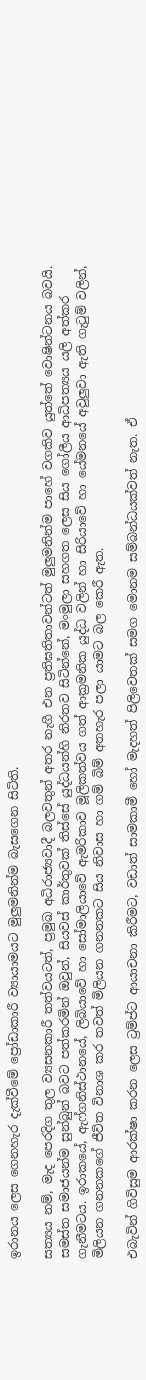ඉරානය ලෙස ගෙනහැර දැක්වීමේ ප්‍රෝඩාකාරී ව්‍යායාමයට මුලුමනින්ම බැසගෙන සිටිති.

සත්‍යය නම්, මැද පෙරදිග තුල ව්‍යසනකාරී තත්වයටත්, ප්‍රමුඛ අධිරාජ්‍යවාදී බලවතුන් අතර නැගී එන ප්‍රතිඝතිතාවන්ටත් මුලුමනින්ම පාහේ වගකිව යුත්තේ වොෂින්ටනය බවයි. සමස්ත සමාජයන්ම සුන්බුන් බවට පත්කරමින් ඔවුන්, සියවස් කාර්තුවක් තිස්සේ යුද්ධයන්හි නිරතව සිටින්නේ, මංමුලා සහගත ලෙස සිය ගෝලීය ආධිපත්‍යය යලි අත්කර ගැනීමටය. ඉරාකයේ, ඇෆ්ගනිස්ථානයේ, ලිබියාවේ හා සෝමාලියාවේ ඇමරිකාව මූලිකත්වය ගත් ආක්‍රමනික යුද්ධ වලින් හා සිරියාවේ හා යේමනයේ අවුලුවා ඇති ගැටුම් වලින්, මිලියන ගනනකගේ ජීවිත විනාශ කර තවත් මිලියන ගනනකට සිය නිවාස හා ගම් බිම් අතහැර පලා යාමට බල කෙරී ඇත.

එබැවින් ගිවිසුම ආරක්ෂා කරන ලෙස ට්‍රම්ප්ට ආයාචනා කිරීමට, වඩාත් සාමකාමී හෝ මැදහත් පිලිවෙතක් සමග මොනම සම්බන්ධයක්වත් නැත. ඒ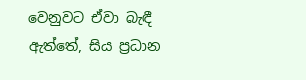වෙනුවට ඒවා බැඳී ඇත්තේ, සිය ප්‍රධාන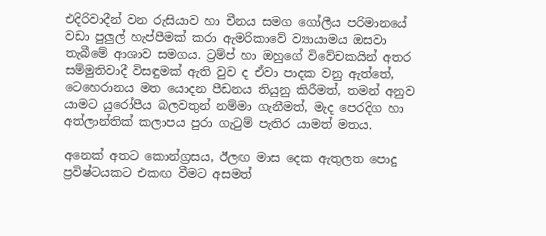එදිරිවාදීන් වන රුසියාව හා චීනය සමග ගෝලීය පරිමානයේ වඩා පුලුල් හැප්පීමක් කරා ඇමරිකාවේ ව්‍යායාමය ඔසවා තැබීමේ ආශාව සමගය. ට්‍රම්ප් හා ඔහුගේ විවේචකයින් අතර සම්මුතිවාදී විසඳුමක් ඇති වුව ද ඒවා පාදක වනු ඇත්තේ, ටෙහෙරානය මත යොදන පීඩනය තියුනු කිරීමත්, තමන් අනුව යාමට යුරෝපීය බලවතුන් නම්මා ගැනීමත්, මැද පෙරදිග හා අත්ලාන්තික් කලාපය පුරා ගැටුම් පැතිර යාමත් මතය.

අනෙක් අතට කොන්ග්‍රසය, ඊලඟ මාස දෙක ඇතුලත පොදු ප්‍රවිෂ්ටයකට එකඟ වීමට අසමත්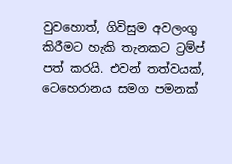වුවහොත්, ගිවිසුම අවලංගු කිරීමට හැකි තැනකට ට්‍රම්ප් පත් කරයි. එවන් තත්වයක්, ටෙහෙරානය සමග පමනක්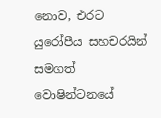නොව, එරට යුරෝපීය සහචරයින් සමගත් වොෂින්ටනයේ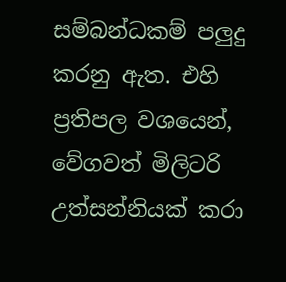සම්බන්ධකම් පලුදු කරනු ඇත. එහි ප්‍රතිපල වශයෙන්, වේගවත් මිලිටරි උත්සන්නියක් කරා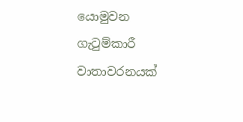යොමුවන ගැටුම්කාරී වාතාවරනයක්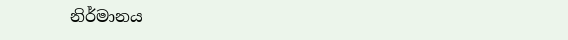නිර්මානය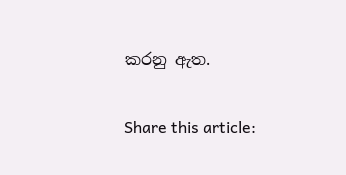කරනු ඇත.

Share this article: